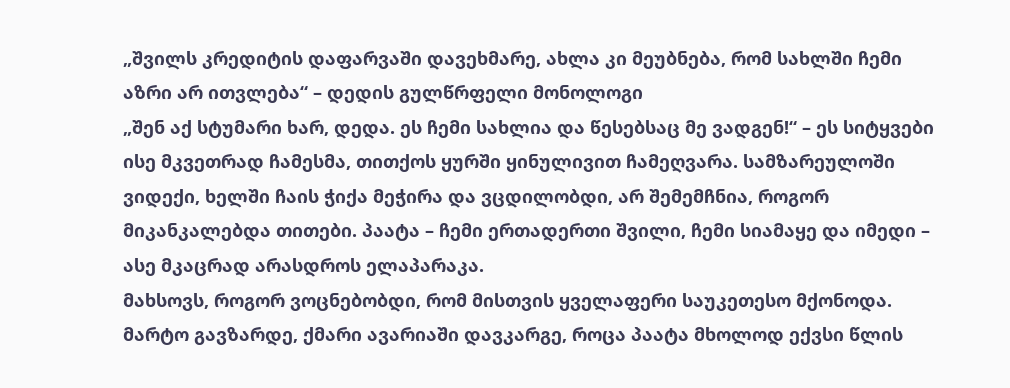„შვილს კრედიტის დაფარვაში დავეხმარე, ახლა კი მეუბნება, რომ სახლში ჩემი აზრი არ ითვლება“ – დედის გულწრფელი მონოლოგი
„შენ აქ სტუმარი ხარ, დედა. ეს ჩემი სახლია და წესებსაც მე ვადგენ!“ – ეს სიტყვები ისე მკვეთრად ჩამესმა, თითქოს ყურში ყინულივით ჩამეღვარა. სამზარეულოში ვიდექი, ხელში ჩაის ჭიქა მეჭირა და ვცდილობდი, არ შემემჩნია, როგორ მიკანკალებდა თითები. პაატა – ჩემი ერთადერთი შვილი, ჩემი სიამაყე და იმედი – ასე მკაცრად არასდროს ელაპარაკა.
მახსოვს, როგორ ვოცნებობდი, რომ მისთვის ყველაფერი საუკეთესო მქონოდა. მარტო გავზარდე, ქმარი ავარიაში დავკარგე, როცა პაატა მხოლოდ ექვსი წლის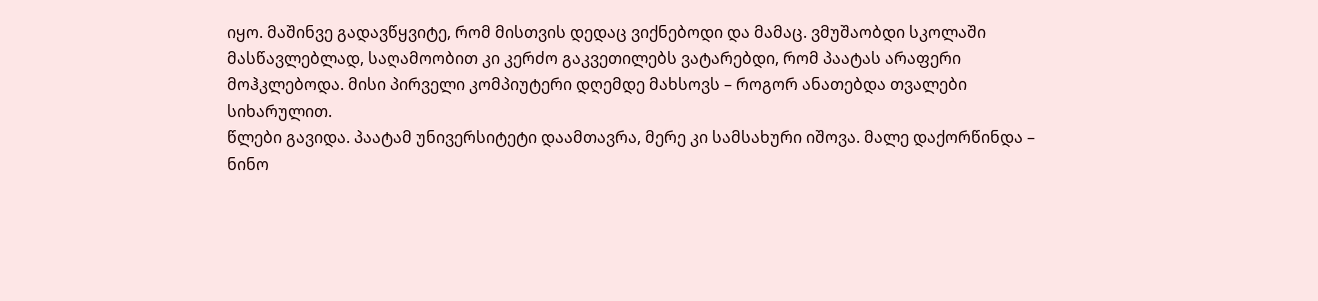იყო. მაშინვე გადავწყვიტე, რომ მისთვის დედაც ვიქნებოდი და მამაც. ვმუშაობდი სკოლაში მასწავლებლად, საღამოობით კი კერძო გაკვეთილებს ვატარებდი, რომ პაატას არაფერი მოჰკლებოდა. მისი პირველი კომპიუტერი დღემდე მახსოვს – როგორ ანათებდა თვალები სიხარულით.
წლები გავიდა. პაატამ უნივერსიტეტი დაამთავრა, მერე კი სამსახური იშოვა. მალე დაქორწინდა – ნინო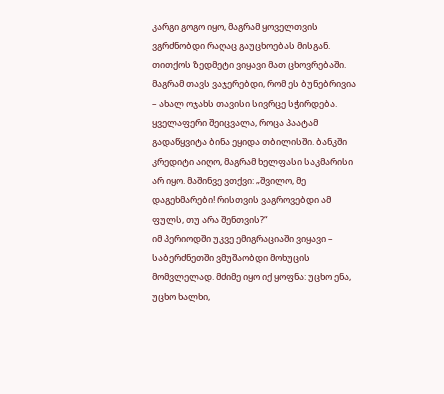კარგი გოგო იყო, მაგრამ ყოველთვის ვგრძნობდი რაღაც გაუცხოებას მისგან. თითქოს ზედმეტი ვიყავი მათ ცხოვრებაში. მაგრამ თავს ვაჯერებდი, რომ ეს ბუნებრივია – ახალ ოჯახს თავისი სივრცე სჭირდება.
ყველაფერი შეიცვალა, როცა პაატამ გადაწყვიტა ბინა ეყიდა თბილისში. ბანკში კრედიტი აიღო, მაგრამ ხელფასი საკმარისი არ იყო. მაშინვე ვთქვი: „შვილო, მე დაგეხმარები! რისთვის ვაგროვებდი ამ ფულს, თუ არა შენთვის?“
იმ პერიოდში უკვე ემიგრაციაში ვიყავი – საბერძნეთში ვმუშაობდი მოხუცის მომვლელად. მძიმე იყო იქ ყოფნა: უცხო ენა, უცხო ხალხი,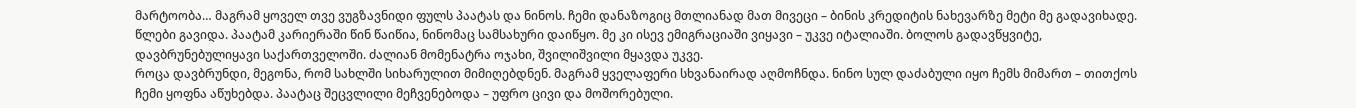მარტოობა… მაგრამ ყოველ თვე ვუგზავნიდი ფულს პაატას და ნინოს. ჩემი დანაზოგიც მთლიანად მათ მივეცი – ბინის კრედიტის ნახევარზე მეტი მე გადავიხადე.
წლები გავიდა. პაატამ კარიერაში წინ წაიწია, ნინომაც სამსახური დაიწყო. მე კი ისევ ემიგრაციაში ვიყავი – უკვე იტალიაში. ბოლოს გადავწყვიტე, დავბრუნებულიყავი საქართველოში. ძალიან მომენატრა ოჯახი, შვილიშვილი მყავდა უკვე.
როცა დავბრუნდი, მეგონა, რომ სახლში სიხარულით მიმიღებდნენ. მაგრამ ყველაფერი სხვანაირად აღმოჩნდა. ნინო სულ დაძაბული იყო ჩემს მიმართ – თითქოს ჩემი ყოფნა აწუხებდა. პაატაც შეცვლილი მეჩვენებოდა – უფრო ცივი და მოშორებული.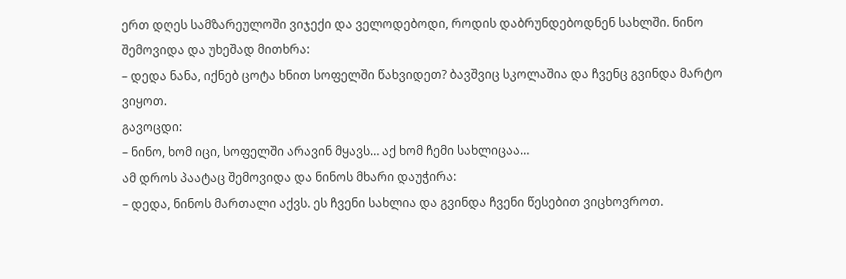ერთ დღეს სამზარეულოში ვიჯექი და ველოდებოდი, როდის დაბრუნდებოდნენ სახლში. ნინო შემოვიდა და უხეშად მითხრა:
– დედა ნანა, იქნებ ცოტა ხნით სოფელში წახვიდეთ? ბავშვიც სკოლაშია და ჩვენც გვინდა მარტო ვიყოთ.
გავოცდი:
– ნინო, ხომ იცი, სოფელში არავინ მყავს… აქ ხომ ჩემი სახლიცაა…
ამ დროს პაატაც შემოვიდა და ნინოს მხარი დაუჭირა:
– დედა, ნინოს მართალი აქვს. ეს ჩვენი სახლია და გვინდა ჩვენი წესებით ვიცხოვროთ.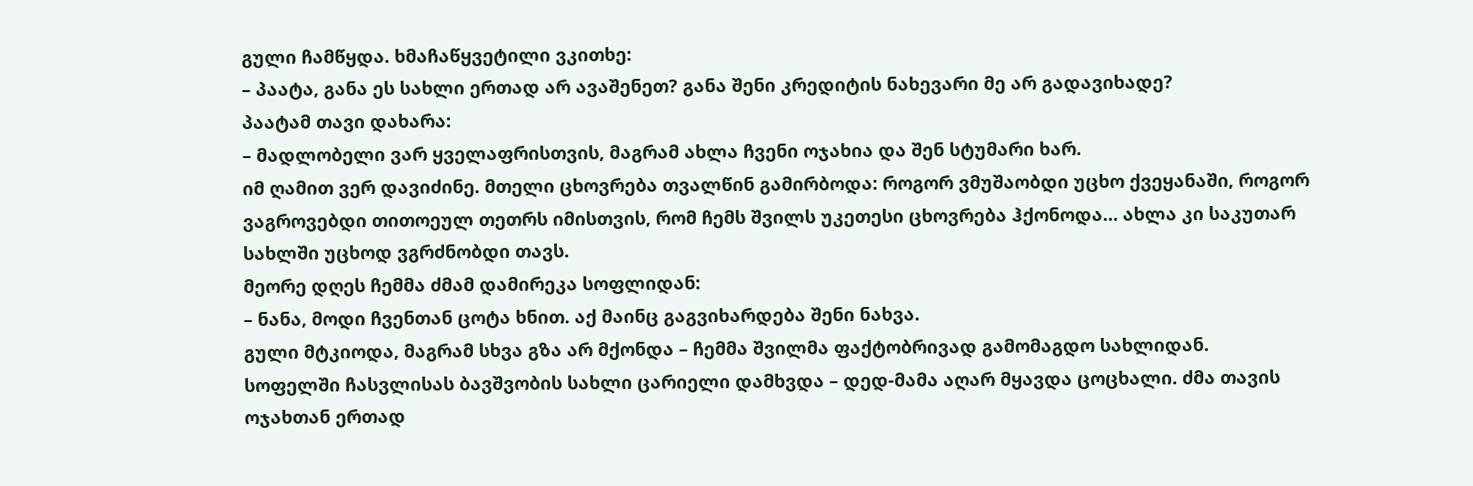გული ჩამწყდა. ხმაჩაწყვეტილი ვკითხე:
– პაატა, განა ეს სახლი ერთად არ ავაშენეთ? განა შენი კრედიტის ნახევარი მე არ გადავიხადე?
პაატამ თავი დახარა:
– მადლობელი ვარ ყველაფრისთვის, მაგრამ ახლა ჩვენი ოჯახია და შენ სტუმარი ხარ.
იმ ღამით ვერ დავიძინე. მთელი ცხოვრება თვალწინ გამირბოდა: როგორ ვმუშაობდი უცხო ქვეყანაში, როგორ ვაგროვებდი თითოეულ თეთრს იმისთვის, რომ ჩემს შვილს უკეთესი ცხოვრება ჰქონოდა… ახლა კი საკუთარ სახლში უცხოდ ვგრძნობდი თავს.
მეორე დღეს ჩემმა ძმამ დამირეკა სოფლიდან:
– ნანა, მოდი ჩვენთან ცოტა ხნით. აქ მაინც გაგვიხარდება შენი ნახვა.
გული მტკიოდა, მაგრამ სხვა გზა არ მქონდა – ჩემმა შვილმა ფაქტობრივად გამომაგდო სახლიდან.
სოფელში ჩასვლისას ბავშვობის სახლი ცარიელი დამხვდა – დედ-მამა აღარ მყავდა ცოცხალი. ძმა თავის ოჯახთან ერთად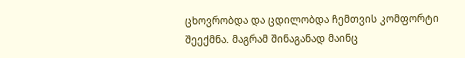ცხოვრობდა და ცდილობდა ჩემთვის კომფორტი შეექმნა. მაგრამ შინაგანად მაინც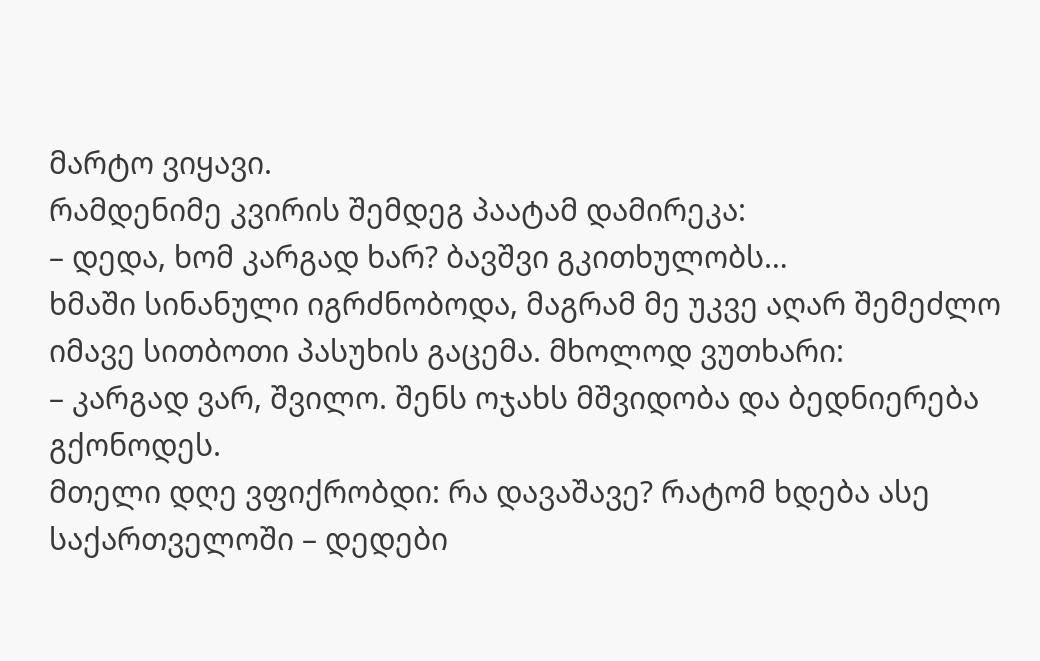მარტო ვიყავი.
რამდენიმე კვირის შემდეგ პაატამ დამირეკა:
– დედა, ხომ კარგად ხარ? ბავშვი გკითხულობს…
ხმაში სინანული იგრძნობოდა, მაგრამ მე უკვე აღარ შემეძლო იმავე სითბოთი პასუხის გაცემა. მხოლოდ ვუთხარი:
– კარგად ვარ, შვილო. შენს ოჯახს მშვიდობა და ბედნიერება გქონოდეს.
მთელი დღე ვფიქრობდი: რა დავაშავე? რატომ ხდება ასე საქართველოში – დედები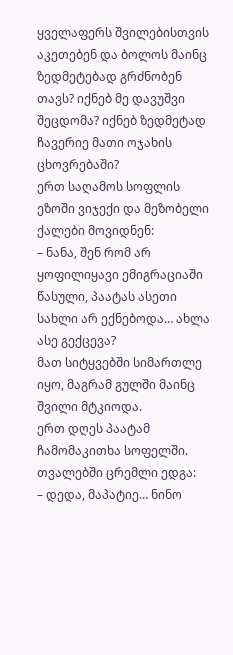ყველაფერს შვილებისთვის აკეთებენ და ბოლოს მაინც ზედმეტებად გრძნობენ თავს? იქნებ მე დავუშვი შეცდომა? იქნებ ზედმეტად ჩავერიე მათი ოჯახის ცხოვრებაში?
ერთ საღამოს სოფლის ეზოში ვიჯექი და მეზობელი ქალები მოვიდნენ:
– ნანა, შენ რომ არ ყოფილიყავი ემიგრაციაში წასული, პაატას ასეთი სახლი არ ექნებოდა… ახლა ასე გექცევა?
მათ სიტყვებში სიმართლე იყო, მაგრამ გულში მაინც შვილი მტკიოდა.
ერთ დღეს პაატამ ჩამომაკითხა სოფელში. თვალებში ცრემლი ედგა:
– დედა, მაპატიე… ნინო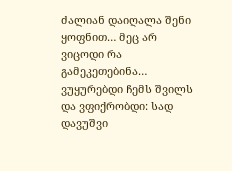ძალიან დაიღალა შენი ყოფნით… მეც არ ვიცოდი რა გამეკეთებინა…
ვუყურებდი ჩემს შვილს და ვფიქრობდი: სად დავუშვი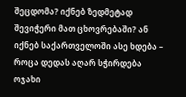შეცდომა? იქნებ ზედმეტად შევიჭერი მათ ცხოვრებაში? ან იქნებ საქართველოში ასე ხდება – როცა დედას აღარ სჭირდება ოჯახი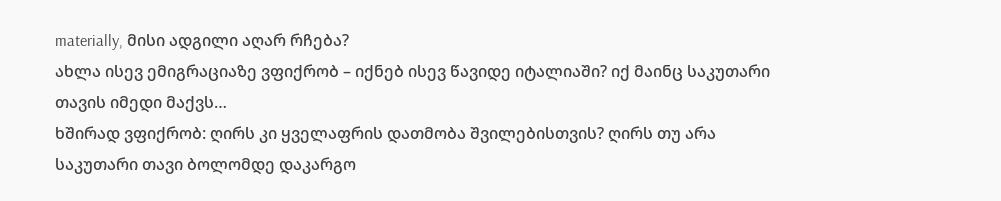materially, მისი ადგილი აღარ რჩება?
ახლა ისევ ემიგრაციაზე ვფიქრობ – იქნებ ისევ წავიდე იტალიაში? იქ მაინც საკუთარი თავის იმედი მაქვს…
ხშირად ვფიქრობ: ღირს კი ყველაფრის დათმობა შვილებისთვის? ღირს თუ არა საკუთარი თავი ბოლომდე დაკარგო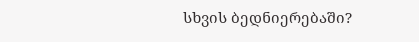სხვის ბედნიერებაში?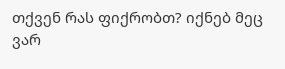თქვენ რას ფიქრობთ? იქნებ მეც ვარ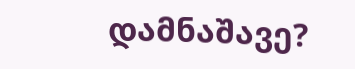დამნაშავე?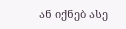ან იქნებ ასე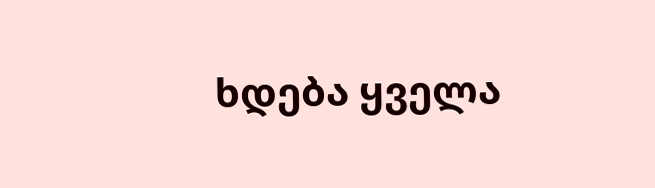ხდება ყველა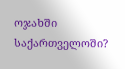ოჯახში საქართველოში?